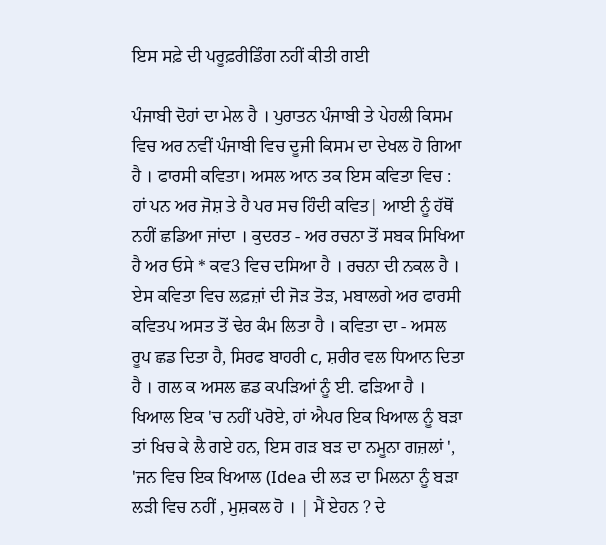ਇਸ ਸਫ਼ੇ ਦੀ ਪਰੂਫ਼ਰੀਡਿੰਗ ਨਹੀਂ ਕੀਤੀ ਗਈ

ਪੰਜਾਬੀ ਦੋਹਾਂ ਦਾ ਮੇਲ ਹੈ । ਪੁਰਾਤਨ ਪੰਜਾਬੀ ਤੇ ਪੇਹਲੀ ਕਿਸਮ ਵਿਚ ਅਰ ਨਵੀਂ ਪੰਜਾਬੀ ਵਿਚ ਦੂਜੀ ਕਿਸਮ ਦਾ ਦੇਖਲ ਹੋ ਗਿਆ ਹੈ । ਫਾਰਸੀ ਕਵਿਤਾ। ਅਸਲ ਆਨ ਤਕ ਇਸ ਕਵਿਤਾ ਵਿਚ : ਹਾਂ ਪਨ ਅਰ ਜੋਸ਼ ਤੇ ਹੈ ਪਰ ਸਚ ਹਿੰਦੀ ਕਵਿਤ| ਆਈ ਨੂੰ ਹੱਥੋਂ ਨਹੀਂ ਛਡਿਆ ਜਾਂਦਾ । ਕੁਦਰਤ - ਅਰ ਰਚਨਾ ਤੋਂ ਸਬਕ ਸਿਖਿਆ ਹੈ ਅਰ ਓਸੇ * ਕਵ3 ਵਿਚ ਦਸਿਆ ਹੈ । ਰਚਨਾ ਦੀ ਨਕਲ ਹੈ । ਏਸ ਕਵਿਤਾ ਵਿਚ ਲਫ਼ਜ਼ਾਂ ਦੀ ਜੋੜ ਤੋੜ, ਮਬਾਲਗੇ ਅਰ ਫਾਰਸੀ ਕਵਿਤਪ ਅਸਤ ਤੋਂ ਢੇਰ ਕੰਮ ਲਿਤਾ ਹੈ । ਕਵਿਤਾ ਦਾ - ਅਸਲ ਰੂਪ ਛਡ ਦਿਤਾ ਹੈ, ਸਿਰਫ ਬਾਹਰੀ c, ਸ਼ਰੀਰ ਵਲ ਧਿਆਨ ਦਿਤਾ ਹੈ । ਗਲ ਕ ਅਸਲ ਛਡ ਕਪੜਿਆਂ ਨੂੰ ਈ. ਫੜਿਆ ਹੈ । ਖਿਆਲ ਇਕ 'ਚ ਨਹੀਂ ਪਰੋਏ, ਹਾਂ ਐਪਰ ਇਕ ਖਿਆਲ ਨੂੰ ਬੜਾ ਤਾਂ ਖਿਚ ਕੇ ਲੈ ਗਏ ਹਨ, ਇਸ ਗੜ ਬੜ ਦਾ ਨਮੂਨਾ ਗਜ਼ਲਾਂ ', 'ਜਨ ਵਿਚ ਇਕ ਖਿਆਲ (Idea ਦੀ ਲੜ ਦਾ ਮਿਲਨਾ ਨੂੰ ਬੜਾ ਲੜੀ ਵਿਚ ਨਹੀਂ , ਮੁਸ਼ਕਲ ਹੋ । | ਮੈਂ ਏਹਨ ? ਦੇ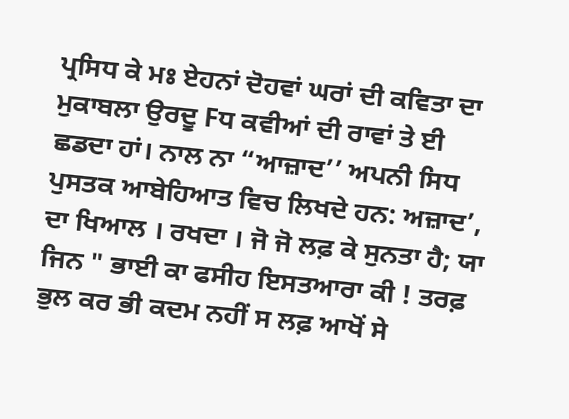ਪ੍ਰਸਿਧ ਕੇ ਮਃ ਏਹਨਾਂ ਦੋਹਵਾਂ ਘਰਾਂ ਦੀ ਕਵਿਤਾ ਦਾ ਮੁਕਾਬਲਾ ਉਰਦੂ Fਧ ਕਵੀਆਂ ਦੀ ਰਾਵਾਂ ਤੇ ਈ ਛਡਦਾ ਹਾਂ। ਨਾਲ ਨਾ “ਆਜ਼ਾਦ’’ ਅਪਨੀ ਸਿਧ ਪੁਸਤਕ ਆਬੇਹਿਆਤ ਵਿਚ ਲਿਖਦੇ ਹਨ: ਅਜ਼ਾਦ’, ਦਾ ਖਿਆਲ । ਰਖਦਾ । ਜੋ ਜੋ ਲਫ਼ ਕੇ ਸੁਨਤਾ ਹੈ; ਯਾ ਜਿਨ " ਭਾਈ ਕਾ ਫਸੀਹ ਇਸਤਆਰਾ ਕੀ ! ਤਰਫ਼ ਭੁਲ ਕਰ ਭੀ ਕਦਮ ਨਹੀਂ ਸ ਲਫ਼ ਆਖੋਂ ਸੇ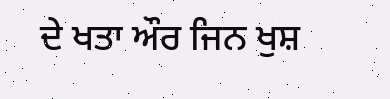ਦੇ ਖਤਾ ਔਰ ਜਿਨ ਖੁਸ਼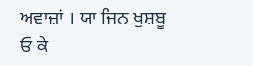ਅਵਾਜ਼ਾਂ । ਯਾ ਜਿਨ ਖੁਸ਼ਬੂ ਓ ਕੇ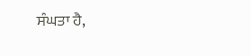ਸੰਘਤਾ ਹੈ,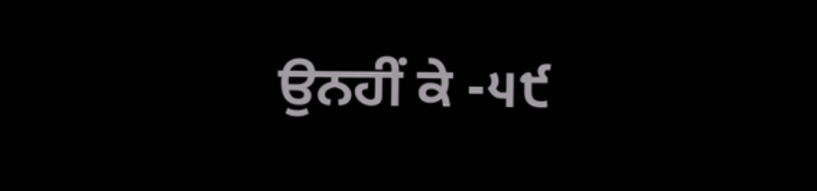ਉਨਹੀਂ ਕੇ -੫੯